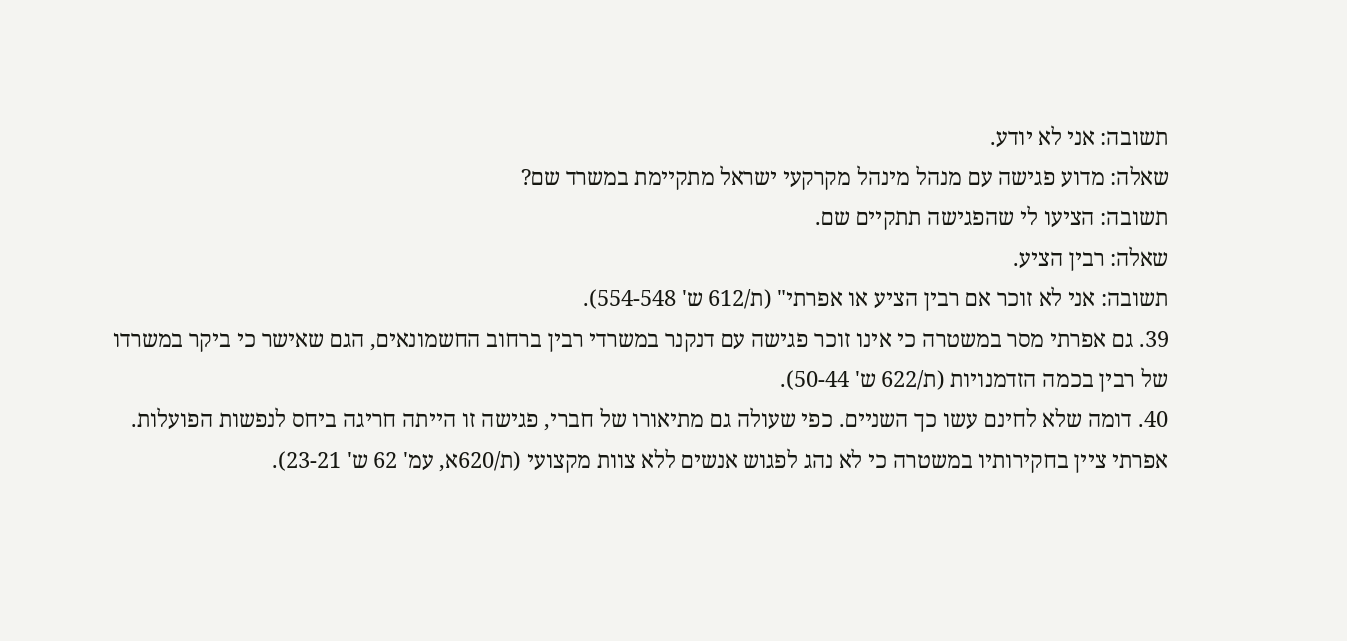תשובה: אני לא יודע.
שאלה: מדוע פגישה עם מנהל מינהל מקרקעי ישראל מתקיימת במשרד שם?
תשובה: הציעו לי שהפגישה תתקיים שם.
שאלה: רבין הציע.
תשובה: אני לא זוכר אם רבין הציע או אפרתי" (ת/612 ש' 554-548).
39. גם אפרתי מסר במשטרה כי אינו זוכר פגישה עם דנקנר במשרדי רבין ברחוב החשמונאים, הגם שאישר כי ביקר במשרדו של רבין בכמה הזדמנויות (ת/622 ש' 50-44).
40. דומה שלא לחינם עשו כך השניים. כפי שעולה גם מתיאורו של חברי, פגישה זו הייתה חריגה ביחס לנפשות הפועלות. אפרתי ציין בחקירותיו במשטרה כי לא נהג לפגוש אנשים ללא צוות מקצועי (ת/620א, עמ' 62 ש' 23-21).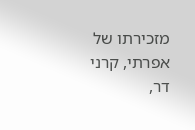מזכירתו של אפרתי, קרני דר,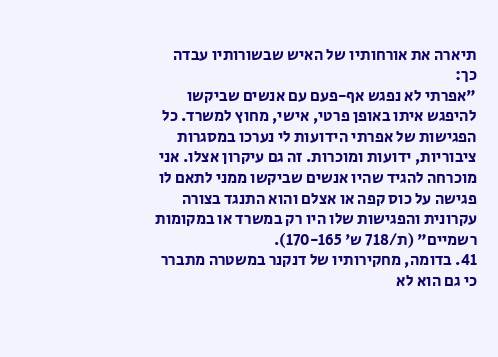תיארה את אורחותיו של האיש שבשורותיו עבדה כך:
"אפרתי לא נפגש אף-פעם עם אנשים שביקשו להיפגש איתו באופן פרטי, אישי, מחוץ למשרד. כל הפגישות של אפרתי הידועות לי נערכו במסגרות ציבוריות, ידועות ומוכרות. זה גם עיקרון אצלו. אני מוכרחה להגיד שהיו אנשים שביקשו ממני לתאם לו פגישה על כוס קפה או אצלם והוא התנגד בצורה עקרונית והפגישות שלו היו רק במשרד או במקומות רשמיים" (ת/718 ש' 170-165).
41. בדומה, מחקירותיו של דנקנר במשטרה מתברר כי גם הוא לא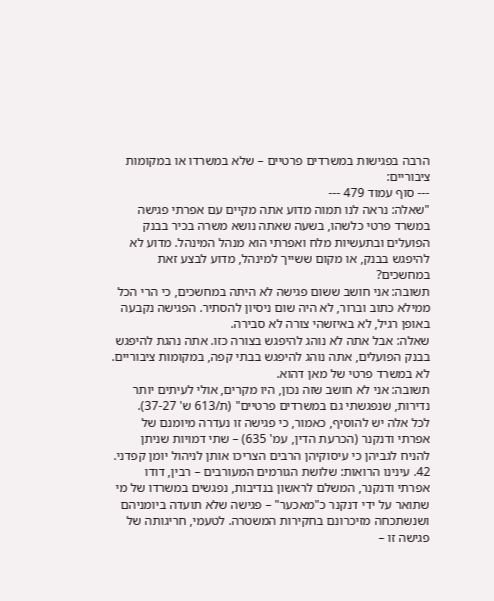הרבה בפגישות במשרדים פרטיים – שלא במשרדו או במקומות ציבוריים:
--- סוף עמוד 479 ---
"שאלה: נראה לנו תמוה מדוע אתה מקיים עם אפרתי פגישה במשרד פרטי כלשהו, בשעה שאתה נושא משרה בכיר בבנק הפועלים ובתעשיות מלח ואפרתי הוא מנהל המינהל. מדוע לא להיפגש בבנק, או מקום ששייך למינהל, מדוע לבצע זאת במחשכים?
תשובה: אני חושב ששום פגישה לא היתה במחשכים, כי הרי הכל ממילא כתוב וברור, לא היה שום ניסיון להסתיר. הפגישה נקבעה באופן רגיל, לא באיזשהי צורה לא סבירה.
שאלה: אבל אתה לא נוהג להיפגש בצורה כזו. אתה נהגת להיפגש בבנק הפועלים, אתה נוהג להיפגש בבתי קפה, במקומות ציבוריים. לא במשרד פרטי של מאן דהוא.
תשובה: אני לא חושב שזה נכון, היו מקרים, אולי לעיתים יותר נדירות, שנפגשתי גם במשרדים פרטיים" (ת/613 ש' 37-27).
לכל אלה יש להוסיף, כאמור, כי פגישה זו נעדרה מיומנם של אפרתי ודנקנר (הכרעת הדין, עמ' 635) – שתי דמויות שניתן להניח לגביהן כי עיסוקיהן הרבים הצריכו אותן לניהול יומן קפדני.
42. עינינו הרואות: שלושת הגורמים המעורבים – רבין, דודו אפרתי ודנקנר, המשלם לראשון בנדיבות, נפגשים במשרדו של מי שתואר על ידי דנקנר כ"מאכער" – פגישה שלא תועדה ביומניהם ושנשתכחה מזיכרונם בחקירות המשטרה. לטעמי, חריגותה של פגישה זו –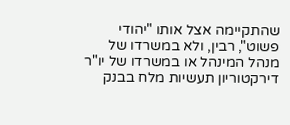שהתקיימה אצל אותו "יהודי פשוט", רבין, ולא במשרדו של מנהל המינהל או במשרדו של יו"ר דירקטוריון תעשיות מלח בבנק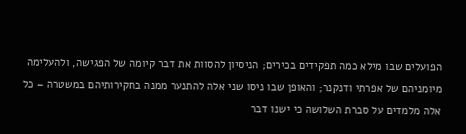הפועלים שבו מילא כמה תפקידים בכירים; הניסיון להסוות את דבר קיומה של הפגישה, ולהעלימה מיומניהם של אפרתי ודנקנר; והאופן שבו ניסו שני אלה להתנער ממנה בחקירותיהם במשטרה – כל אלה מלמדים על סברת השלושה כי ישנו דבר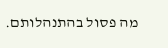מה פסול בהתנהלותם.